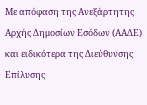Με απόφαση της Ανεξάρτητης Αρχής Δημοσίων Εσόδων (ΑΑΔΕ) και ειδικότερα της Διεύθυνσης Επίλυσης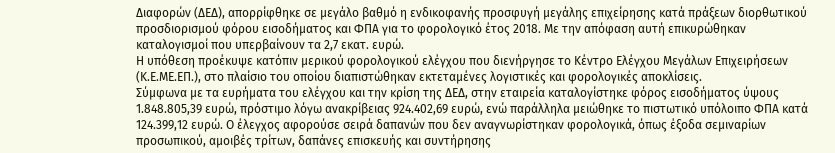Διαφορών (ΔΕΔ), απορρίφθηκε σε μεγάλο βαθμό η ενδικοφανής προσφυγή μεγάλης επιχείρησης κατά πράξεων διορθωτικού προσδιορισμού φόρου εισοδήματος και ΦΠΑ για το φορολογικό έτος 2018. Με την απόφαση αυτή επικυρώθηκαν καταλογισμοί που υπερβαίνουν τα 2,7 εκατ. ευρώ.
Η υπόθεση προέκυψε κατόπιν μερικού φορολογικού ελέγχου που διενήργησε το Κέντρο Ελέγχου Μεγάλων Επιχειρήσεων (Κ.Ε.ΜΕ.ΕΠ.), στο πλαίσιο του οποίου διαπιστώθηκαν εκτεταμένες λογιστικές και φορολογικές αποκλίσεις.
Σύμφωνα με τα ευρήματα του ελέγχου και την κρίση της ΔΕΔ, στην εταιρεία καταλογίστηκε φόρος εισοδήματος ύψους 1.848.805,39 ευρώ, πρόστιμο λόγω ανακρίβειας 924.402,69 ευρώ, ενώ παράλληλα μειώθηκε το πιστωτικό υπόλοιπο ΦΠΑ κατά 124.399,12 ευρώ. Ο έλεγχος αφορούσε σειρά δαπανών που δεν αναγνωρίστηκαν φορολογικά, όπως έξοδα σεμιναρίων προσωπικού, αμοιβές τρίτων, δαπάνες επισκευής και συντήρησης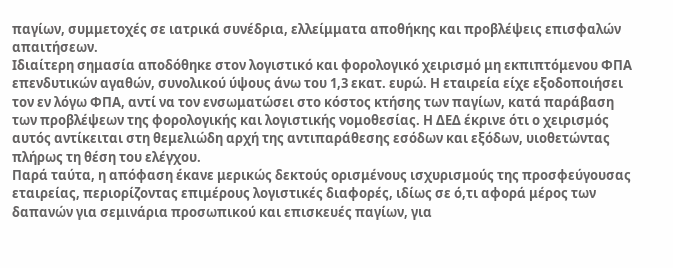παγίων, συμμετοχές σε ιατρικά συνέδρια, ελλείμματα αποθήκης και προβλέψεις επισφαλών απαιτήσεων.
Ιδιαίτερη σημασία αποδόθηκε στον λογιστικό και φορολογικό χειρισμό μη εκπιπτόμενου ΦΠΑ επενδυτικών αγαθών, συνολικού ύψους άνω του 1,3 εκατ. ευρώ. Η εταιρεία είχε εξοδοποιήσει τον εν λόγω ΦΠΑ, αντί να τον ενσωματώσει στο κόστος κτήσης των παγίων, κατά παράβαση των προβλέψεων της φορολογικής και λογιστικής νομοθεσίας. Η ΔΕΔ έκρινε ότι ο χειρισμός αυτός αντίκειται στη θεμελιώδη αρχή της αντιπαράθεσης εσόδων και εξόδων, υιοθετώντας πλήρως τη θέση του ελέγχου.
Παρά ταύτα, η απόφαση έκανε μερικώς δεκτούς ορισμένους ισχυρισμούς της προσφεύγουσας εταιρείας, περιορίζοντας επιμέρους λογιστικές διαφορές, ιδίως σε ό,τι αφορά μέρος των δαπανών για σεμινάρια προσωπικού και επισκευές παγίων, για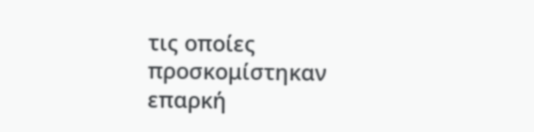τις οποίες προσκομίστηκαν επαρκή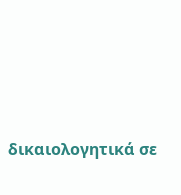δικαιολογητικά σε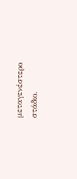μεταγενέστερο στάδιο.